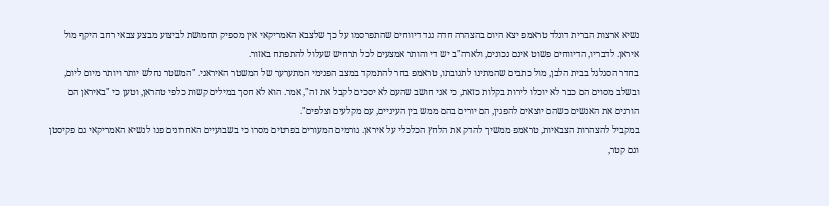נשיא ארצות הברית דונלד טראמפ יצא היום בהצהרה חדה נגד דיווחים שהתפרסמו על כך שלצבא האמריקאי אין מספיק תחמושת לביצוע מבצע צבאי רחב היקף מול איראן. לדבריו, הדיווחים פשוט אינם נכונים, ולארה"ב יש די והותר אמצעים לכל תרחיש שעלול להתפתח באזור.
בחדר הסגלגל בבית הלבן, מול כתבים שהמתינו לתגובתו, טראמפ בחר להתמקד במצב הפנימי המתערער של המשטר האיראני. "המשטר נחלש יותר ויותר מיום ליום, ובשלב מסוים הם כבר לא יוכלו לירות בקלות כזאת, כי אני חושב שהעם לא יסכים לקבל את זה", אמר. הוא לא חסך במילים קשות כלפי טהראן, וטען כי "באיראן הם הורגים את האנשים כשהם יוצאים להפגין, הם יורים בהם ממש בין העיניים, עם מקלעים וצלפים".
במקביל להצהרות הצבאיות, טראמפ ממשיך להדק את הלחץ הכלכלי על איראן. גורמים המעורים בפרטים מסרו כי בשבועיים האחרונים פנו לנשיא האמריקאי גם פקיסטן וגם קטר,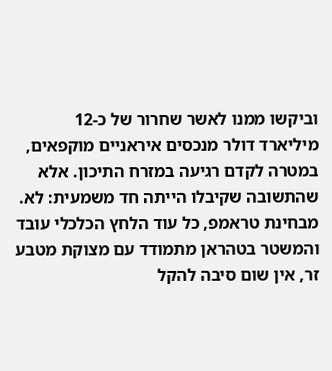וביקשו ממנו לאשר שחרור של כ-12 מיליארד דולר מנכסים איראניים מוקפאים, במטרה לקדם רגיעה במזרח התיכון. אלא שהתשובה שקיבלו הייתה חד משמעית: לא. מבחינת טראמפ, כל עוד הלחץ הכלכלי עובד והמשטר בטהראן מתמודד עם מצוקת מטבע זר, אין שום סיבה להקל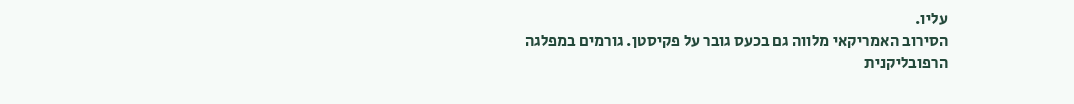עליו.
הסירוב האמריקאי מלווה גם בכעס גובר על פקיסטן. גורמים במפלגה הרפובליקנית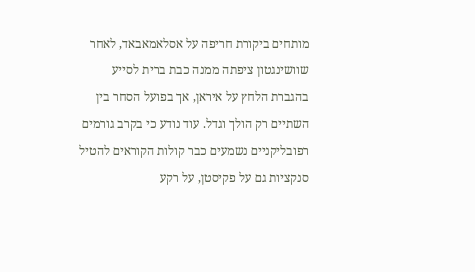מותחים ביקורת חריפה על אסלאמאבאד, לאחר שוושינגטון ציפתה ממנה כבת ברית לסייע בהגברת הלחץ על איראן, אך בפועל הסחר בין השתיים רק הולך וגדל. עוד נודע כי בקרב גורמים רפובליקניים נשמעים כבר קולות הקוראים להטיל סנקציות גם על פקיסטן, על רקע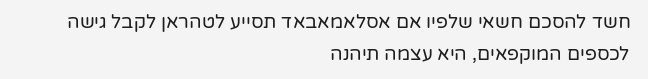חשד להסכם חשאי שלפיו אם אסלאמאבאד תסייע לטהראן לקבל גישה לכספים המוקפאים, היא עצמה תיהנה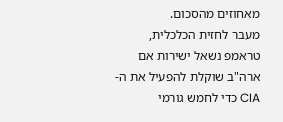מאחוזים מהסכום.
מעבר לחזית הכלכלית, טראמפ נשאל ישירות אם ארה"ב שוקלת להפעיל את ה-CIA כדי לחמש גורמי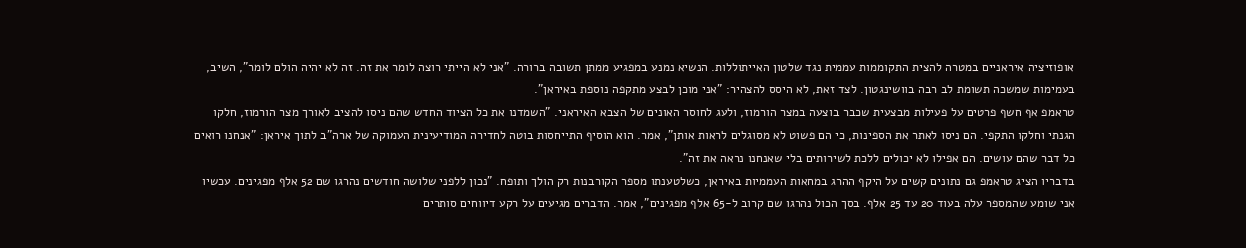אופוזיציה איראניים במטרה להצית התקוממות עממית נגד שלטון האייתוללות. הנשיא נמנע במפגיע ממתן תשובה ברורה. "אני לא הייתי רוצה לומר את זה. זה לא יהיה הולם לומר", השיב, בעמימות שמשכה תשומת לב רבה בוושינגטון. לצד זאת, לא היסס להצהיר: "אני מוכן לבצע מתקפה נוספת באיראן".
טראמפ אף חשף פרטים על פעילות מבצעית שכבר בוצעה במצר הורמוז, ולעג לחוסר האונים של הצבא האיראני. "השמדנו את כל הציוד החדש שהם ניסו להציב לאורך מצר הורמוז, חלקו הגנתי וחלקו התקפי. הם ניסו לאתר את הספינות, כי הם פשוט לא מסוגלים לראות אותן", אמר. הוא הוסיף התייחסות בוטה לחדירה המודיעינית העמוקה של ארה"ב לתוך איראן: "אנחנו רואים כל דבר שהם עושים. הם אפילו לא יכולים ללכת לשירותים בלי שאנחנו נראה את זה".
בדבריו הציג טראמפ גם נתונים קשים על היקף ההרג במחאות העממיות באיראן, כשלטענתו מספר הקורבנות רק הולך ותופח. "נכון ללפני שלושה חודשים נהרגו שם 52 אלף מפגינים. עכשיו אני שומע שהמספר עלה בעוד 20 עד 25 אלף. בסך הכול נהרגו שם קרוב ל-65 אלף מפגינים", אמר. הדברים מגיעים על רקע דיווחים סותרים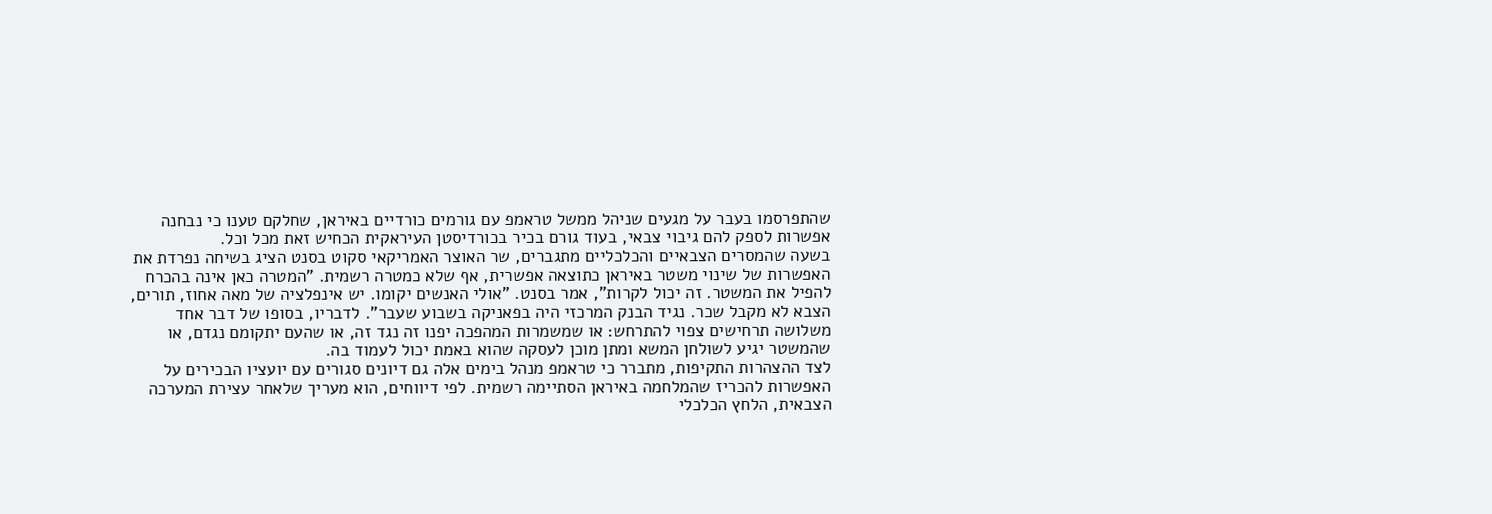שהתפרסמו בעבר על מגעים שניהל ממשל טראמפ עם גורמים כורדיים באיראן, שחלקם טענו כי נבחנה אפשרות לספק להם גיבוי צבאי, בעוד גורם בכיר בכורדיסטן העיראקית הכחיש זאת מכל וכל.
בשעה שהמסרים הצבאיים והכלכליים מתגברים, שר האוצר האמריקאי סקוט בסנט הציג בשיחה נפרדת את האפשרות של שינוי משטר באיראן כתוצאה אפשרית, אף שלא כמטרה רשמית. "המטרה כאן אינה בהכרח להפיל את המשטר. זה יכול לקרות", אמר בסנט. "אולי האנשים יקומו. יש אינפלציה של מאה אחוז, תורים, הצבא לא מקבל שכר. נגיד הבנק המרכזי היה בפאניקה בשבוע שעבר". לדבריו, בסופו של דבר אחד משלושה תרחישים צפוי להתרחש: או שמשמרות המהפכה יפנו זה נגד זה, או שהעם יתקומם נגדם, או שהמשטר יגיע לשולחן המשא ומתן מוכן לעסקה שהוא באמת יכול לעמוד בה.
לצד ההצהרות התקיפות, מתברר כי טראמפ מנהל בימים אלה גם דיונים סגורים עם יועציו הבכירים על האפשרות להכריז שהמלחמה באיראן הסתיימה רשמית. לפי דיווחים, הוא מעריך שלאחר עצירת המערכה הצבאית, הלחץ הכלכלי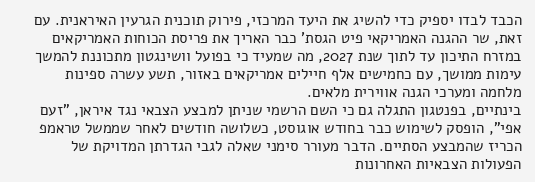הכבד לבדו יספיק כדי להשיג את היעד המרכזי, פירוק תוכנית הגרעין האיראנית. עם זאת, שר ההגנה האמריקאי פיט הגסת' כבר האריך את פריסת הכוחות האמריקאים במזרח התיכון עד לתוך שנת 2027, מה שמעיד כי בפועל וושינגטון מתכוננת להמשך עימות ממושך, עם כחמישים אלף חיילים אמריקאים באזור, תשע עשרה ספינות מלחמה ומערכי הגנה אווירית מלאים.
בינתיים, בפנטגון התגלה גם כי השם הרשמי שניתן למבצע הצבאי נגד איראן, "זעם אפי", הופסק לשימוש כבר בחודש אוגוסט, כשלושה חודשים לאחר שממשל טראמפ הכריז שהמבצע הסתיים. הדבר מעורר סימני שאלה לגבי הגדרתן המדויקת של הפעולות הצבאיות האחרונות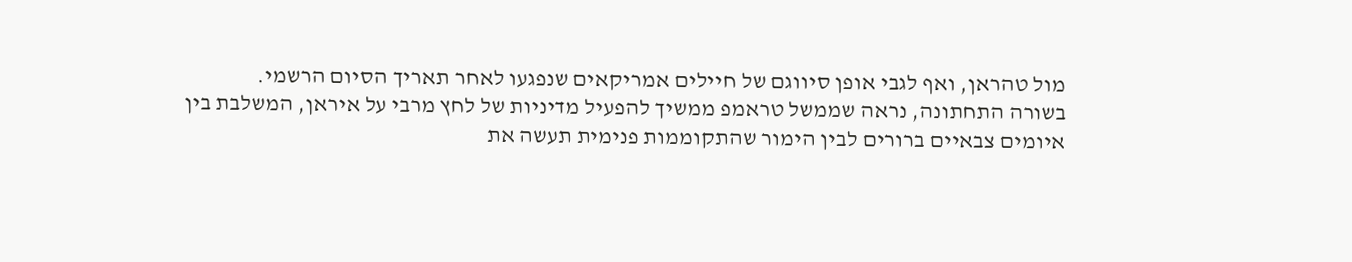מול טהראן, ואף לגבי אופן סיווגם של חיילים אמריקאים שנפגעו לאחר תאריך הסיום הרשמי.
בשורה התחתונה, נראה שממשל טראמפ ממשיך להפעיל מדיניות של לחץ מרבי על איראן, המשלבת בין איומים צבאיים ברורים לבין הימור שהתקוממות פנימית תעשה את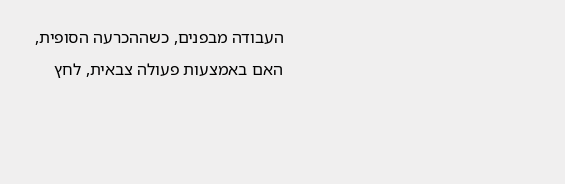העבודה מבפנים, כשההכרעה הסופית, האם באמצעות פעולה צבאית, לחץ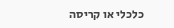כלכלי או קריסה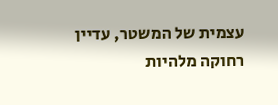עצמית של המשטר, עדיין רחוקה מלהיות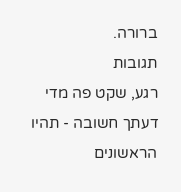ברורה.
תגובות
רגע, שקט פה מדי
דעתך חשובה - תהיו הראשונים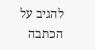להגיב על הכתבה